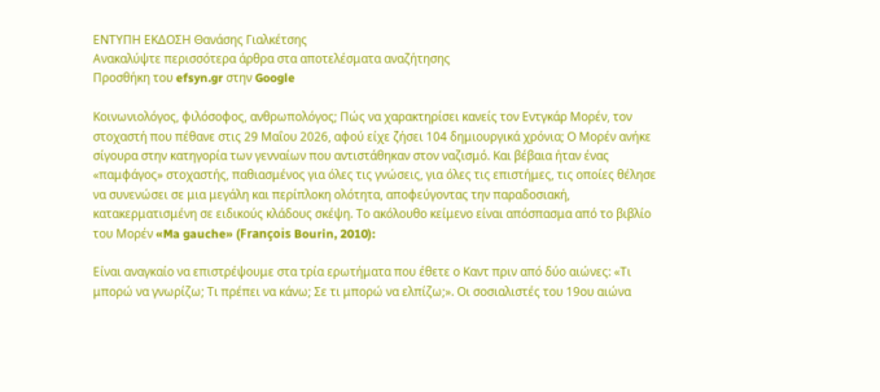ΕΝΤΥΠΗ ΕΚΔΟΣΗ Θανάσης Γιαλκέτσης
Ανακαλύψτε περισσότερα άρθρα στα αποτελέσματα αναζήτησης
Προσθήκη του efsyn.gr στην Google

Κοινωνιολόγος, φιλόσοφος, ανθρωπολόγος; Πώς να χαρακτηρίσει κανείς τον Εντγκάρ Μορέν, τον στοχαστή που πέθανε στις 29 Μαΐου 2026, αφού είχε ζήσει 104 δημιουργικά χρόνια; Ο Μορέν ανήκε σίγουρα στην κατηγορία των γενναίων που αντιστάθηκαν στον ναζισμό. Και βέβαια ήταν ένας «παμφάγος» στοχαστής, παθιασμένος για όλες τις γνώσεις, για όλες τις επιστήμες, τις οποίες θέλησε να συνενώσει σε μια μεγάλη και περίπλοκη ολότητα, αποφεύγοντας την παραδοσιακή, κατακερματισμένη σε ειδικούς κλάδους σκέψη. Το ακόλουθο κείμενο είναι απόσπασμα από το βιβλίο του Μορέν «Ma gauche» (François Bourin, 2010):

Είναι αναγκαίο να επιστρέψουμε στα τρία ερωτήματα που έθετε ο Καντ πριν από δύο αιώνες: «Τι μπορώ να γνωρίζω; Τι πρέπει να κάνω; Σε τι μπορώ να ελπίζω;». Οι σοσιαλιστές του 19ου αιώνα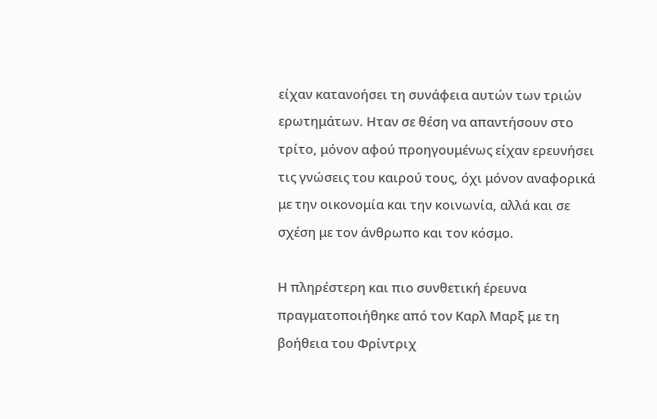είχαν κατανοήσει τη συνάφεια αυτών των τριών ερωτημάτων. Ηταν σε θέση να απαντήσουν στο τρίτο, μόνον αφού προηγουμένως είχαν ερευνήσει τις γνώσεις του καιρού τους, όχι μόνον αναφορικά με την οικονομία και την κοινωνία, αλλά και σε σχέση με τον άνθρωπο και τον κόσμο.

Η πληρέστερη και πιο συνθετική έρευνα πραγματοποιήθηκε από τον Καρλ Μαρξ με τη βοήθεια του Φρίντριχ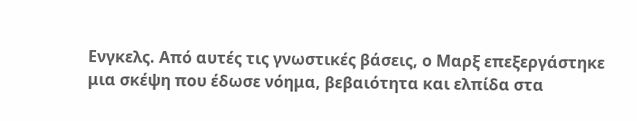Ενγκελς. Από αυτές τις γνωστικές βάσεις, ο Μαρξ επεξεργάστηκε μια σκέψη που έδωσε νόημα, βεβαιότητα και ελπίδα στα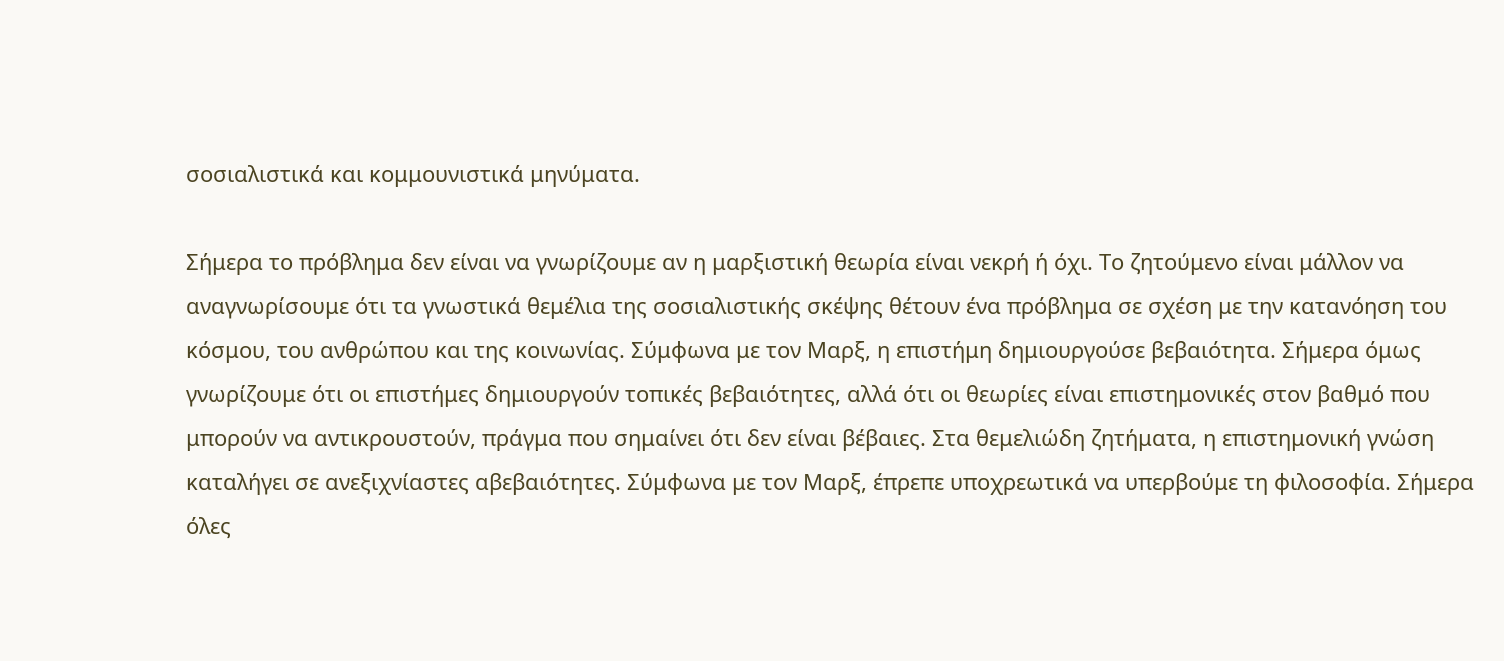σοσιαλιστικά και κομμουνιστικά μηνύματα.

Σήμερα το πρόβλημα δεν είναι να γνωρίζουμε αν η μαρξιστική θεωρία είναι νεκρή ή όχι. Το ζητούμενο είναι μάλλον να αναγνωρίσουμε ότι τα γνωστικά θεμέλια της σοσιαλιστικής σκέψης θέτουν ένα πρόβλημα σε σχέση με την κατανόηση του κόσμου, του ανθρώπου και της κοινωνίας. Σύμφωνα με τον Μαρξ, η επιστήμη δημιουργούσε βεβαιότητα. Σήμερα όμως γνωρίζουμε ότι οι επιστήμες δημιουργούν τοπικές βεβαιότητες, αλλά ότι οι θεωρίες είναι επιστημονικές στον βαθμό που μπορούν να αντικρουστούν, πράγμα που σημαίνει ότι δεν είναι βέβαιες. Στα θεμελιώδη ζητήματα, η επιστημονική γνώση καταλήγει σε ανεξιχνίαστες αβεβαιότητες. Σύμφωνα με τον Μαρξ, έπρεπε υποχρεωτικά να υπερβούμε τη φιλοσοφία. Σήμερα όλες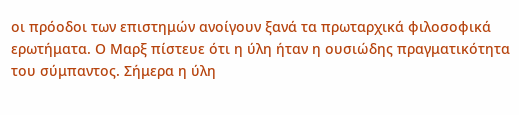οι πρόοδοι των επιστημών ανοίγουν ξανά τα πρωταρχικά φιλοσοφικά ερωτήματα. Ο Μαρξ πίστευε ότι η ύλη ήταν η ουσιώδης πραγματικότητα του σύμπαντος. Σήμερα η ύλη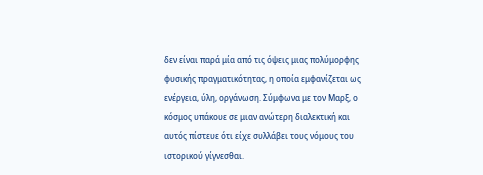δεν είναι παρά μία από τις όψεις μιας πολύμορφης φυσικής πραγματικότητας, η οποία εμφανίζεται ως ενέργεια, ύλη, οργάνωση. Σύμφωνα με τον Μαρξ, ο κόσμος υπάκουε σε μιαν ανώτερη διαλεκτική και αυτός πίστευε ότι είχε συλλάβει τους νόμους του ιστορικού γίγνεσθαι.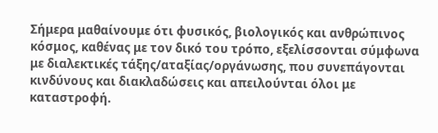Σήμερα μαθαίνουμε ότι φυσικός, βιολογικός και ανθρώπινος κόσμος, καθένας με τον δικό του τρόπο, εξελίσσονται σύμφωνα με διαλεκτικές τάξης/αταξίας/οργάνωσης, που συνεπάγονται κινδύνους και διακλαδώσεις και απειλούνται όλοι με καταστροφή.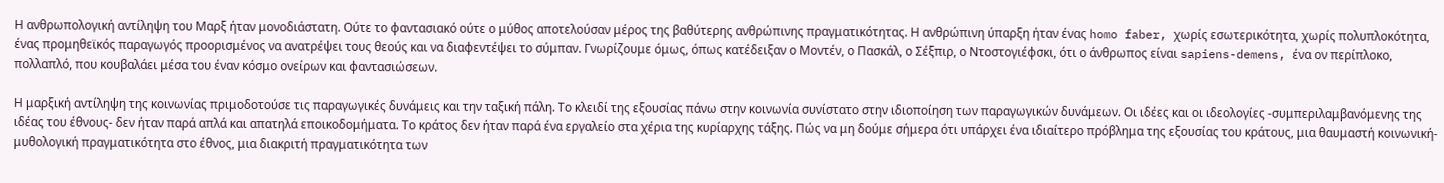Η ανθρωπολογική αντίληψη του Μαρξ ήταν μονοδιάστατη. Ούτε το φαντασιακό ούτε ο μύθος αποτελούσαν μέρος της βαθύτερης ανθρώπινης πραγματικότητας. Η ανθρώπινη ύπαρξη ήταν ένας homo faber, χωρίς εσωτερικότητα, χωρίς πολυπλοκότητα, ένας προμηθεϊκός παραγωγός προορισμένος να ανατρέψει τους θεούς και να διαφεντέψει το σύμπαν. Γνωρίζουμε όμως, όπως κατέδειξαν ο Μοντέν, ο Πασκάλ, ο Σέξπιρ, ο Ντοστογιέφσκι, ότι ο άνθρωπος είναι sapiens-demens, ένα ον περίπλοκο, πολλαπλό, που κουβαλάει μέσα του έναν κόσμο ονείρων και φαντασιώσεων.

Η μαρξική αντίληψη της κοινωνίας πριμοδοτούσε τις παραγωγικές δυνάμεις και την ταξική πάλη. Το κλειδί της εξουσίας πάνω στην κοινωνία συνίστατο στην ιδιοποίηση των παραγωγικών δυνάμεων. Οι ιδέες και οι ιδεολογίες -συμπεριλαμβανόμενης της ιδέας του έθνους- δεν ήταν παρά απλά και απατηλά εποικοδομήματα. Το κράτος δεν ήταν παρά ένα εργαλείο στα χέρια της κυρίαρχης τάξης. Πώς να μη δούμε σήμερα ότι υπάρχει ένα ιδιαίτερο πρόβλημα της εξουσίας του κράτους, μια θαυμαστή κοινωνική-μυθολογική πραγματικότητα στο έθνος, μια διακριτή πραγματικότητα των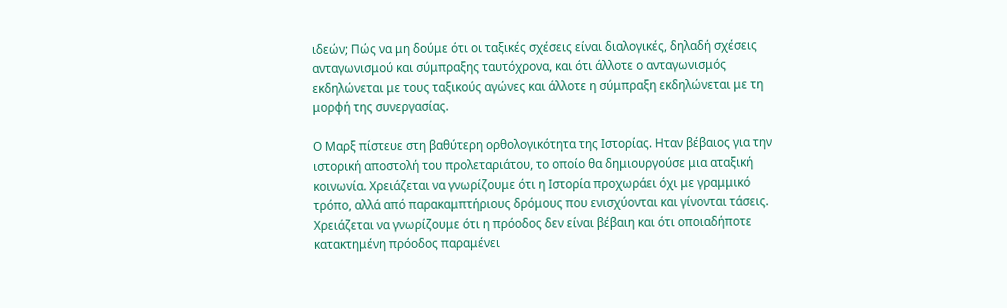ιδεών; Πώς να μη δούμε ότι οι ταξικές σχέσεις είναι διαλογικές, δηλαδή σχέσεις ανταγωνισμού και σύμπραξης ταυτόχρονα, και ότι άλλοτε ο ανταγωνισμός εκδηλώνεται με τους ταξικούς αγώνες και άλλοτε η σύμπραξη εκδηλώνεται με τη μορφή της συνεργασίας.

Ο Μαρξ πίστευε στη βαθύτερη ορθολογικότητα της Ιστορίας. Ηταν βέβαιος για την ιστορική αποστολή του προλεταριάτου, το οποίο θα δημιουργούσε μια αταξική κοινωνία. Χρειάζεται να γνωρίζουμε ότι η Ιστορία προχωράει όχι με γραμμικό τρόπο, αλλά από παρακαμπτήριους δρόμους που ενισχύονται και γίνονται τάσεις. Χρειάζεται να γνωρίζουμε ότι η πρόοδος δεν είναι βέβαιη και ότι οποιαδήποτε κατακτημένη πρόοδος παραμένει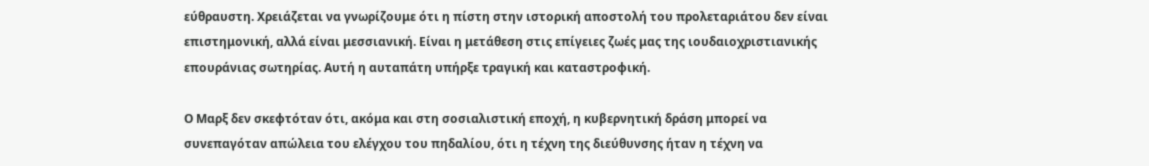εύθραυστη. Χρειάζεται να γνωρίζουμε ότι η πίστη στην ιστορική αποστολή του προλεταριάτου δεν είναι επιστημονική, αλλά είναι μεσσιανική. Είναι η μετάθεση στις επίγειες ζωές μας της ιουδαιοχριστιανικής επουράνιας σωτηρίας. Αυτή η αυταπάτη υπήρξε τραγική και καταστροφική.

Ο Μαρξ δεν σκεφτόταν ότι, ακόμα και στη σοσιαλιστική εποχή, η κυβερνητική δράση μπορεί να συνεπαγόταν απώλεια του ελέγχου του πηδαλίου, ότι η τέχνη της διεύθυνσης ήταν η τέχνη να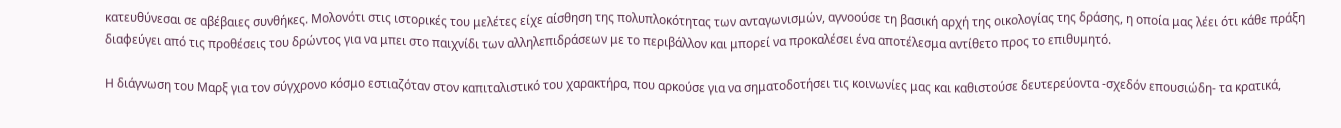κατευθύνεσαι σε αβέβαιες συνθήκες. Μολονότι στις ιστορικές του μελέτες είχε αίσθηση της πολυπλοκότητας των ανταγωνισμών, αγνοούσε τη βασική αρχή της οικολογίας της δράσης, η οποία μας λέει ότι κάθε πράξη διαφεύγει από τις προθέσεις του δρώντος για να μπει στο παιχνίδι των αλληλεπιδράσεων με το περιβάλλον και μπορεί να προκαλέσει ένα αποτέλεσμα αντίθετο προς το επιθυμητό.

Η διάγνωση του Μαρξ για τον σύγχρονο κόσμο εστιαζόταν στον καπιταλιστικό του χαρακτήρα, που αρκούσε για να σηματοδοτήσει τις κοινωνίες μας και καθιστούσε δευτερεύοντα -σχεδόν επουσιώδη- τα κρατικά,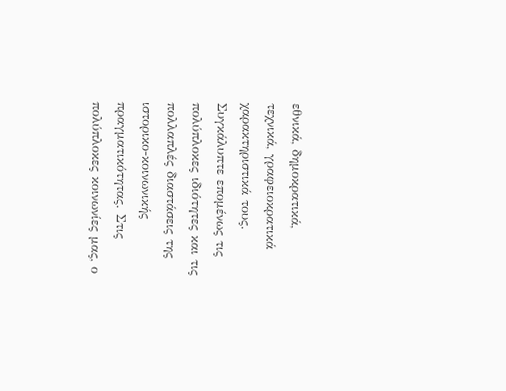εθνικά, δημοκρατικά, τεχνικά, γραφειοκρατικά χαρακτηριστικά τους. Συγκάλυπτε επομένως τις πολύπλοκες ιδιότητες και τις πολλαπλές διαστάσεις της ιστορικο-κοινωνικής πραγματικότητας. Στις πολύπλοκες κοινωνίες μας, ο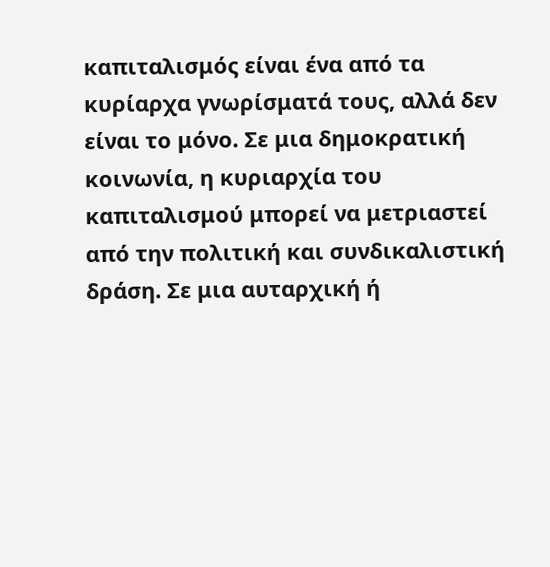καπιταλισμός είναι ένα από τα κυρίαρχα γνωρίσματά τους, αλλά δεν είναι το μόνο. Σε μια δημοκρατική κοινωνία, η κυριαρχία του καπιταλισμού μπορεί να μετριαστεί από την πολιτική και συνδικαλιστική δράση. Σε μια αυταρχική ή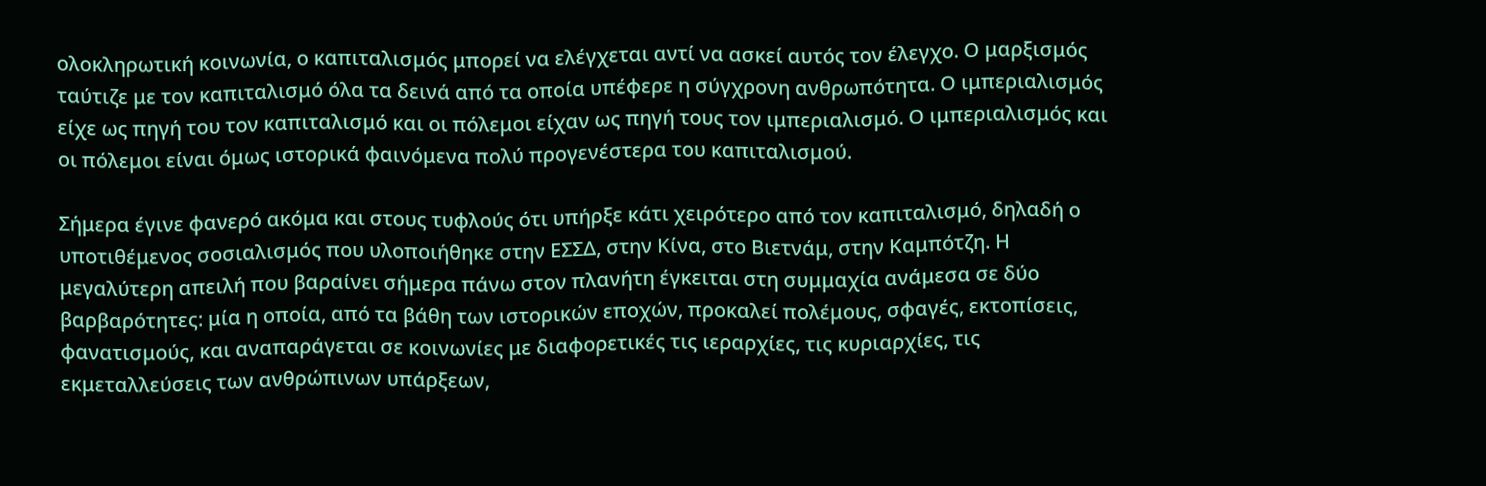ολοκληρωτική κοινωνία, ο καπιταλισμός μπορεί να ελέγχεται αντί να ασκεί αυτός τον έλεγχο. Ο μαρξισμός ταύτιζε με τον καπιταλισμό όλα τα δεινά από τα οποία υπέφερε η σύγχρονη ανθρωπότητα. Ο ιμπεριαλισμός είχε ως πηγή του τον καπιταλισμό και οι πόλεμοι είχαν ως πηγή τους τον ιμπεριαλισμό. Ο ιμπεριαλισμός και οι πόλεμοι είναι όμως ιστορικά φαινόμενα πολύ προγενέστερα του καπιταλισμού.

Σήμερα έγινε φανερό ακόμα και στους τυφλούς ότι υπήρξε κάτι χειρότερο από τον καπιταλισμό, δηλαδή ο υποτιθέμενος σοσιαλισμός που υλοποιήθηκε στην ΕΣΣΔ, στην Κίνα, στο Βιετνάμ, στην Καμπότζη. Η μεγαλύτερη απειλή που βαραίνει σήμερα πάνω στον πλανήτη έγκειται στη συμμαχία ανάμεσα σε δύο βαρβαρότητες: μία η οποία, από τα βάθη των ιστορικών εποχών, προκαλεί πολέμους, σφαγές, εκτοπίσεις, φανατισμούς, και αναπαράγεται σε κοινωνίες με διαφορετικές τις ιεραρχίες, τις κυριαρχίες, τις εκμεταλλεύσεις των ανθρώπινων υπάρξεων,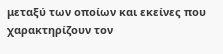μεταξύ των οποίων και εκείνες που χαρακτηρίζουν τον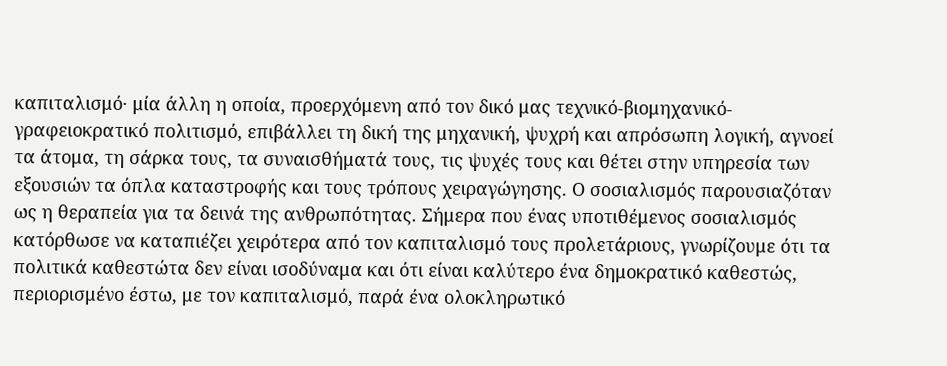καπιταλισμό· μία άλλη η οποία, προερχόμενη από τον δικό μας τεχνικό-βιομηχανικό-γραφειοκρατικό πολιτισμό, επιβάλλει τη δική της μηχανική, ψυχρή και απρόσωπη λογική, αγνοεί τα άτομα, τη σάρκα τους, τα συναισθήματά τους, τις ψυχές τους και θέτει στην υπηρεσία των εξουσιών τα όπλα καταστροφής και τους τρόπους χειραγώγησης. Ο σοσιαλισμός παρουσιαζόταν ως η θεραπεία για τα δεινά της ανθρωπότητας. Σήμερα που ένας υποτιθέμενος σοσιαλισμός κατόρθωσε να καταπιέζει χειρότερα από τον καπιταλισμό τους προλετάριους, γνωρίζουμε ότι τα πολιτικά καθεστώτα δεν είναι ισοδύναμα και ότι είναι καλύτερο ένα δημοκρατικό καθεστώς, περιορισμένο έστω, με τον καπιταλισμό, παρά ένα ολοκληρωτικό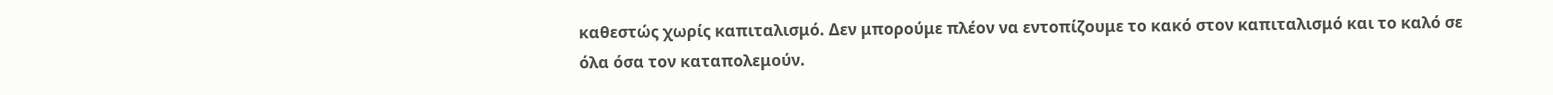καθεστώς χωρίς καπιταλισμό. Δεν μπορούμε πλέον να εντοπίζουμε το κακό στον καπιταλισμό και το καλό σε όλα όσα τον καταπολεμούν.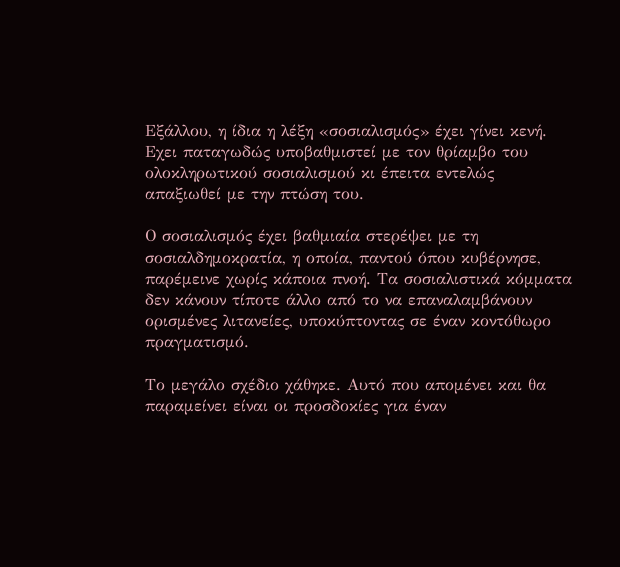Εξάλλου, η ίδια η λέξη «σοσιαλισμός» έχει γίνει κενή. Εχει παταγωδώς υποβαθμιστεί με τον θρίαμβο του ολοκληρωτικού σοσιαλισμού κι έπειτα εντελώς απαξιωθεί με την πτώση του.

Ο σοσιαλισμός έχει βαθμιαία στερέψει με τη σοσιαλδημοκρατία, η οποία, παντού όπου κυβέρνησε, παρέμεινε χωρίς κάποια πνοή. Τα σοσιαλιστικά κόμματα δεν κάνουν τίποτε άλλο από το να επαναλαμβάνουν ορισμένες λιτανείες, υποκύπτοντας σε έναν κοντόθωρο πραγματισμό.

Το μεγάλο σχέδιο χάθηκε. Αυτό που απομένει και θα παραμείνει είναι οι προσδοκίες για έναν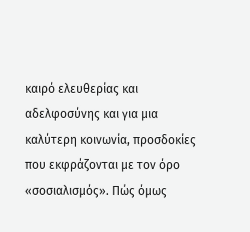καιρό ελευθερίας και αδελφοσύνης και για μια καλύτερη κοινωνία, προσδοκίες που εκφράζονται με τον όρο «σοσιαλισμός». Πώς όμως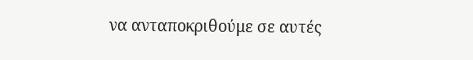να ανταποκριθούμε σε αυτές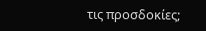τις προσδοκίες;